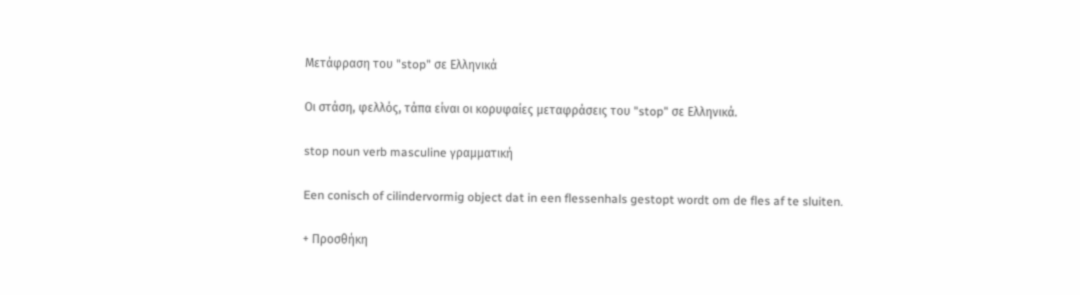Μετάφραση του "stop" σε Ελληνικά

Οι στάση, φελλός, τάπα είναι οι κορυφαίες μεταφράσεις του "stop" σε Ελληνικά.

stop noun verb masculine γραμματική

Een conisch of cilindervormig object dat in een flessenhals gestopt wordt om de fles af te sluiten.

+ Προσθήκη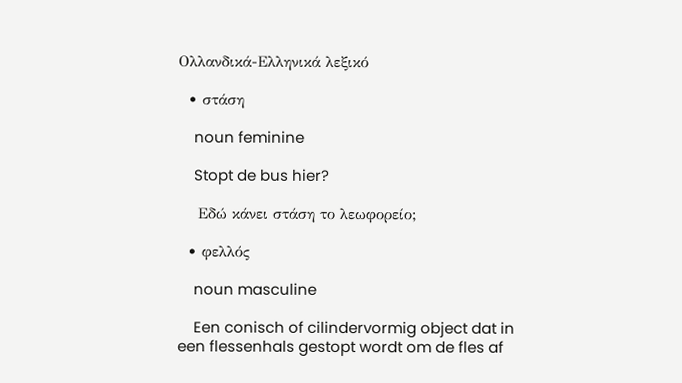Ολλανδικά-Ελληνικά λεξικό

  • στάση

    noun feminine

    Stopt de bus hier?

    Εδώ κάνει στάση το λεωφορείο;

  • φελλός

    noun masculine

    Een conisch of cilindervormig object dat in een flessenhals gestopt wordt om de fles af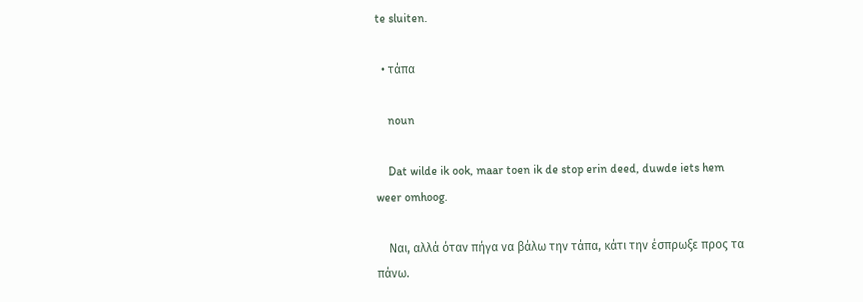te sluiten.

  • τάπα

    noun

    Dat wilde ik ook, maar toen ik de stop erin deed, duwde iets hem weer omhoog.

    Ναι, αλλά όταν πήγα να βάλω την τάπα, κάτι την έσπρωξε προς τα πάνω.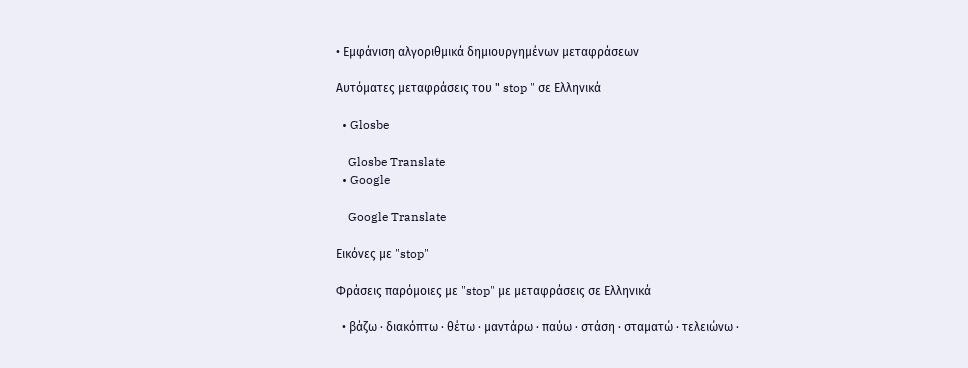• Εμφάνιση αλγοριθμικά δημιουργημένων μεταφράσεων

Αυτόματες μεταφράσεις του " stop " σε Ελληνικά

  • Glosbe

    Glosbe Translate
  • Google

    Google Translate

Εικόνες με "stop"

Φράσεις παρόμοιες με "stop" με μεταφράσεις σε Ελληνικά

  • βάζω · διακόπτω · θέτω · μαντάρω · παύω · στάση · σταματώ · τελειώνω ·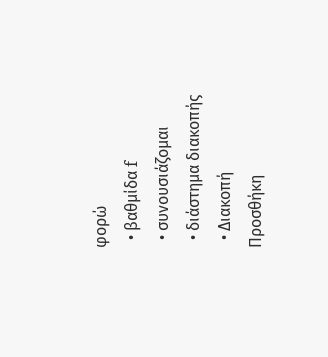φορώ
  • βαθμίδα f
  • συνουσιάζομαι
  • διάστημα διακοπής
  • Διακοπή
Προσθήκη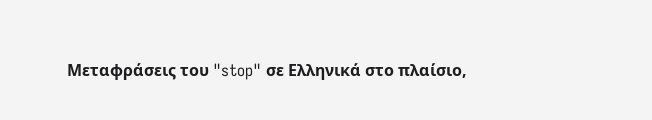Μεταφράσεις του "stop" σε Ελληνικά στο πλαίσιο,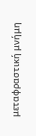μεταφραστική μνήμη